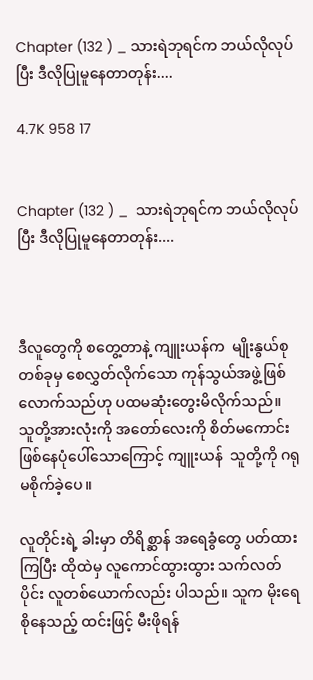Chapter (132 ) _ သားရဲဘုရင်က ဘယ်လိုလုပ်ပြီး ဒီလိုပြုမူနေတာတုန်း....

4.7K 958 17


Chapter (132 ) _  သားရဲဘုရင်က ဘယ်လိုလုပ်ပြီး ဒီလိုပြုမူနေတာတုန်း....



ဒီလူတွေကို စတွေ့တာနဲ့ ကျူးယန်က  မျိုးနွယ်စုတစ်ခုမှ စေလွှတ်လိုက်သော ကုန်သွယ်အဖွဲ့ဖြစ်လောက်သည်ဟု ပထမဆုံးတွေးမိလိုက်သည်။   သူတို့အားလုံးကို အတော်လေးကို စိတ်မကောင်းဖြစ်နေပုံပေါ်သောကြောင့် ကျူးယန်  သူတို့ကို ဂရုမစိုက်ခဲ့ပေ။

လူတိုင်းရဲ့ ခါးမှာ တိရိစ္ဆာန် အရေခွံတွေ ပတ်ထားကြပြီး ထိုထဲမှ လူကောင်ထွားထွား သက်လတ်ပိုင်း လူတစ်ယောက်လည်း ပါသည်။ သူက မိုးရေစိုနေသည့် ထင်းဖြင့် မီးဖိုရန်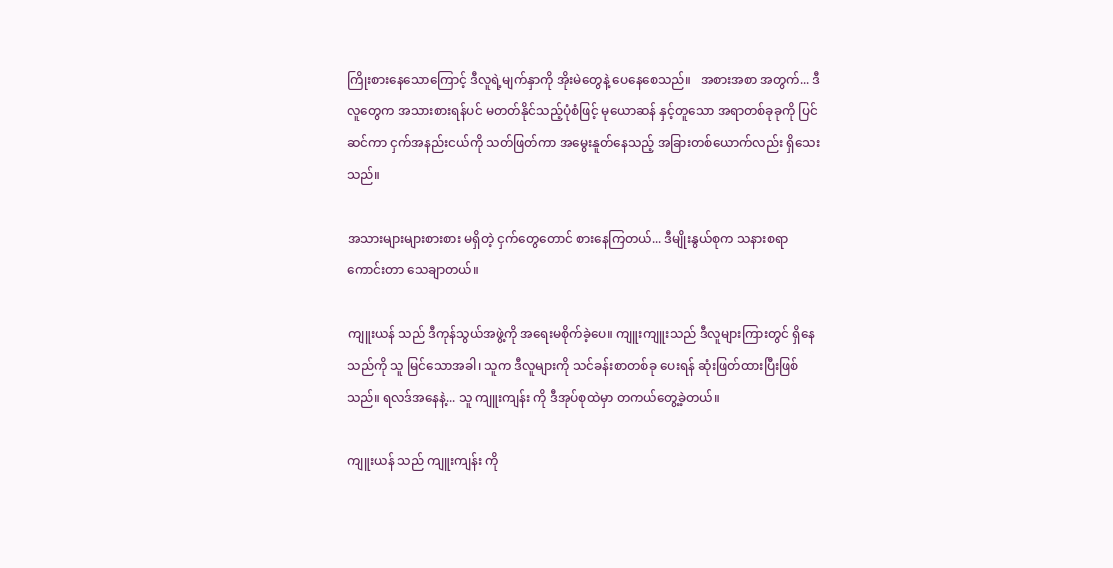ကြိုးစားနေသောကြောင့် ဒီလူရဲ့မျက်နှာကို အိုးမဲတွေနဲ့ ပေနေစေသည်။   အစားအစာ အတွက်... ဒီလူတွေက အသားစားရန်ပင် မတတ်နိုင်သည့်ပုံစံဖြင့် မုယောဆန် နှင့်တူသော အရာတစ်ခုခုကို ပြင်ဆင်ကာ ငှက်အနည်းငယ်ကို သတ်ဖြတ်ကာ အမွေးနူတ်နေသည့် အခြားတစ်ယောက်လည်း ရှိသေးသည်။

အသားများများစားစား မရှိတဲ့ ငှက်တွေတောင် စားနေကြတယ်... ဒီမျိုးနွယ်စုက သနားစရာကောင်းတာ သေချာတယ်။

ကျူးယန် သည် ဒီကုန်သွယ်အဖွဲ့ကို အရေးမစိုက်ခဲ့ပေ။ ကျူးကျူးသည် ဒီလူများကြားတွင် ရှိနေသည်ကို သူ မြင်သောအခါ၊ သူက ဒီလူများကို သင်ခန်းစာတစ်ခု ပေးရန် ဆုံးဖြတ်ထားပြီးဖြစ်သည်။ ရလဒ်အနေနဲ့... သူ ကျူးကျန်း ကို ဒီအုပ်စုထဲမှာ တကယ်တွေ့ခဲ့တယ်။

ကျူးယန် သည် ကျူးကျန်း ကို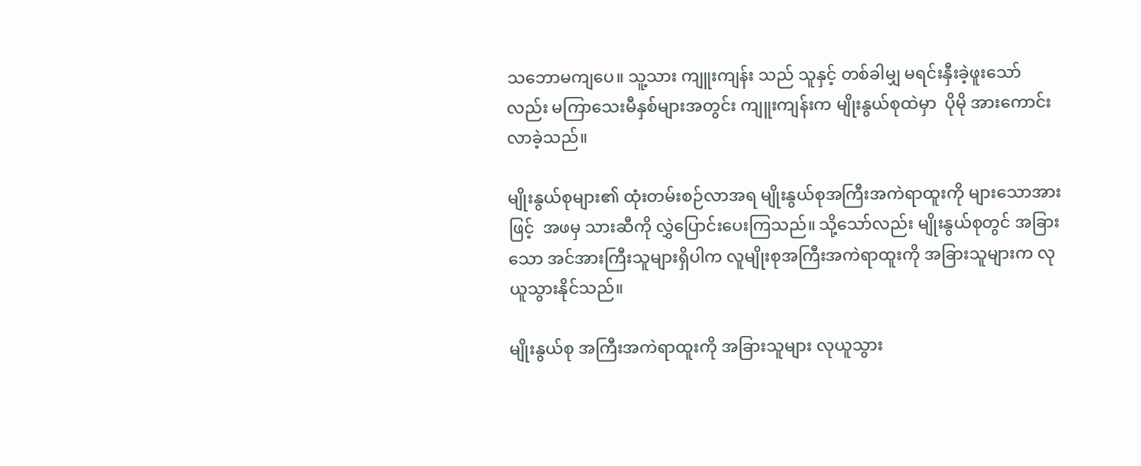သဘောမကျပေ။ သူ့သား ကျူးကျန်း သည် သူနှင့် တစ်ခါမျှ မရင်းနှီးခဲ့ဖူးသော်လည်း မကြာသေးမီနှစ်များအတွင်း ကျူးကျန်းက မျိုးနွယ်စုထဲမှာ  ပိုမို အားကောင်း လာခဲ့သည်။

မျိုးနွယ်စုများ၏ ထုံးတမ်းစဉ်လာအရ မျိုးနွယ်စုအကြီးအကဲရာထူးကို များသောအားဖြင့်  အဖမှ သားဆီကို လွှဲပြောင်းပေးကြသည်။ သို့သော်လည်း မျိုးနွယ်စုတွင် အခြားသော အင်အားကြီးသူများရှိပါက လူမျိုးစုအကြီးအကဲရာထူးကို အခြားသူများက လုယူသွားနိုင်သည်။

မျိုးနွယ်စု အကြီးအကဲရာထူးကို အခြားသူများ လုယူသွား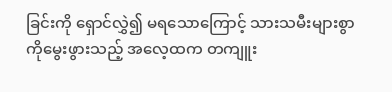ခြင်းကို ရှောင်လွှဲ၍ မရသောကြောင့် သားသမီးများစွာကိုမွေးဖွားသည့် အလေ့ထက တကျူး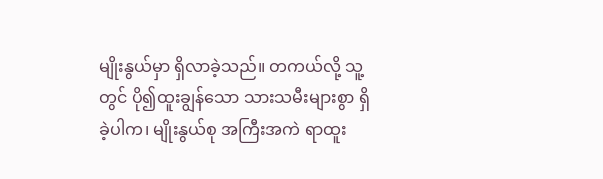မျိုးနွယ်မှာ ရှိလာခဲ့သည်။ တကယ်လို့ သူ့တွင် ပို၍ထူးချွန်သော သားသမီးများစွာ ရှိခဲ့ပါက၊ မျိုးနွယ်စု အကြီးအကဲ ရာထူး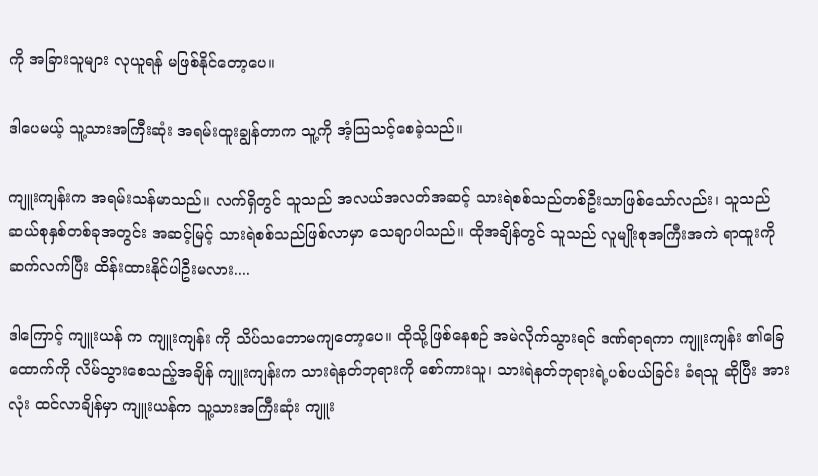ကို အခြားသူများ လုယူရန် မဖြစ်နိုင်တော့ပေ။

ဒါပေမယ့် သူ့သားအကြီးဆုံး အရမ်းထူးချွန်တာက သူ့ကို အံ့သြသင့်စေခဲ့သည်။

ကျူးကျန်းက အရမ်းသန်မာသည်။ လက်ရှိတွင် သူသည် အလယ်အလတ်အဆင့် သားရဲစစ်သည်တစ်ဦးသာဖြစ်သော်လည်း၊ သူသည် ဆယ်စုနှစ်တစ်ခုအတွင်း အဆင့်မြင့် သားရဲစစ်သည်ဖြစ်လာမှာ သေချာပါသည်။ ထိုအချိန်တွင် သူသည် လူမျိုးစုအကြီးအကဲ ရာထူးကို ဆက်လက်ပြီး ထိန်းထားနိုင်ပါဦးမလား....

ဒါကြောင့် ကျူးယန် က ကျူးကျန်း ကို သိပ်သဘောမကျတော့ပေ။ ထိုသို့ဖြစ်နေစဉ် အမဲလိုက်သွားရင် ဒဏ်ရာရကာ ကျူးကျန်း ၏ခြေထောက်ကို လိမ်သွားစေသည့်အချိန် ကျူးကျန်းက သားရဲနတ်ဘုရားကို စော်ကားသူ၊ သားရဲနတ်ဘုရားရဲ့ပစ်ပယ်ခြင်း ခံရသူ ဆိုပြီး အားလုံး ထင်လာချိန်မှာ ကျူးယန်က သူ့သားအကြီးဆုံး ကျူး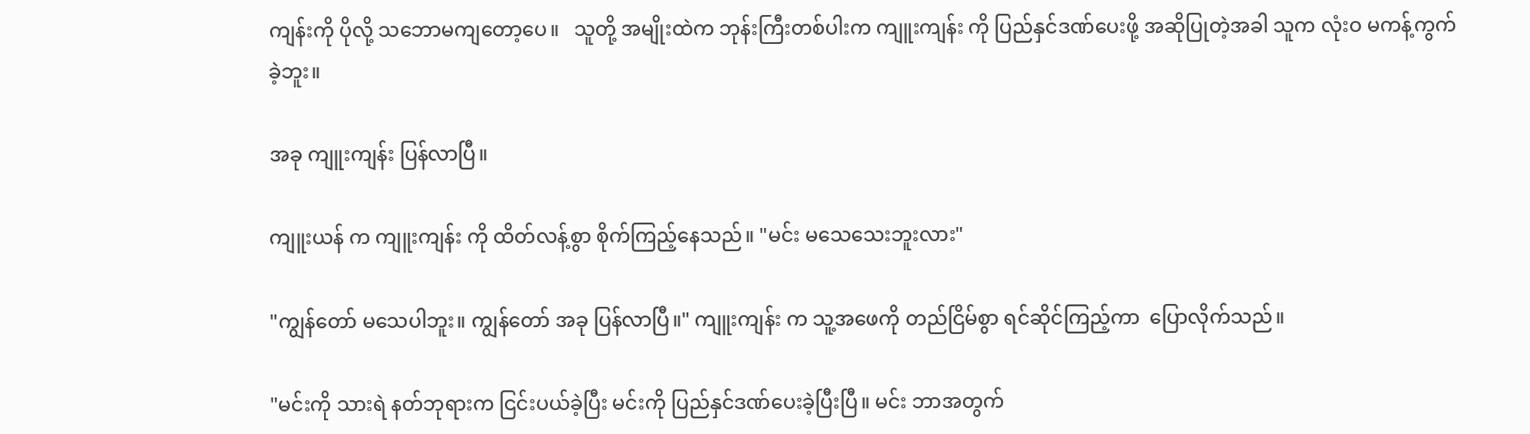ကျန်းကို ပိုလို့ သဘောမကျတော့ပေ။   သူတို့ အမျိုးထဲက ဘုန်းကြီးတစ်ပါးက ကျူးကျန်း ကို ပြည်နှင်ဒဏ်ပေးဖို့ အဆိုပြုတဲ့အခါ သူက လုံးဝ မကန့်ကွက်ခဲ့ဘူး။

အခု ကျူးကျန်း ပြန်လာပြီ။

ကျူးယန် က ကျူးကျန်း ကို ထိတ်လန့်စွာ စိုက်ကြည့်နေသည်။ "မင်း မသေသေးဘူးလား"

"ကျွန်တော် မသေပါဘူး။ ကျွန်တော် အခု ပြန်လာပြီ။" ကျူးကျန်း က သူ့အဖေကို တည်ငြိမ်စွာ ရင်ဆိုင်ကြည့်ကာ  ပြောလိုက်သည်။

"မင်းကို သားရဲ နတ်ဘုရားက ငြင်းပယ်ခဲ့ပြီး မင်းကို ပြည်နှင်ဒဏ်ပေးခဲ့ပြီးပြီ။ မင်း ဘာအတွက်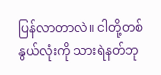ပြန်လာတာလဲ။ ငါတို့တစ်နွယ်လုံးကို သားရဲနတ်ဘု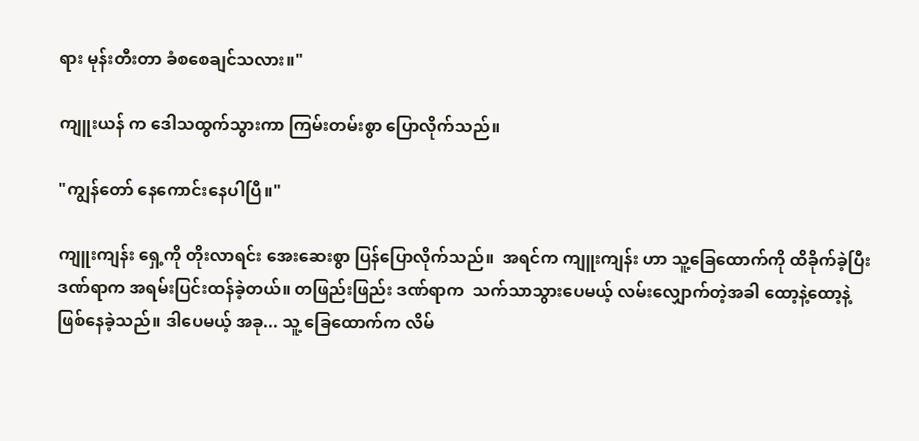ရား မုန်းတီးတာ ခံစစေချင်သလား။"

ကျူးယန် က ဒေါသထွက်သွားကာ ကြမ်းတမ်းစွာ ပြောလိုက်သည်။

"ကျွန်တော် နေကောင်းနေပါပြီ။"

ကျူးကျန်း ရှေ့ကို တိုးလာရင်း အေးဆေးစွာ ပြန်ပြောလိုက်သည်။  အရင်က ကျူးကျန်း ဟာ သူ့ခြေထောက်ကို ထိခိုက်ခဲ့ပြီး ဒဏ်ရာက အရမ်းပြင်းထန်ခဲ့တယ်။ တဖြည်းဖြည်း ဒဏ်ရာက  သက်သာသွားပေမယ့် လမ်းလျှောက်တဲ့အခါ ထော့နဲ့ထော့နဲ့ ဖြစ်နေခဲ့သည်။ ဒါပေမယ့် အခု... သူ့ ခြေထောက်က လိမ်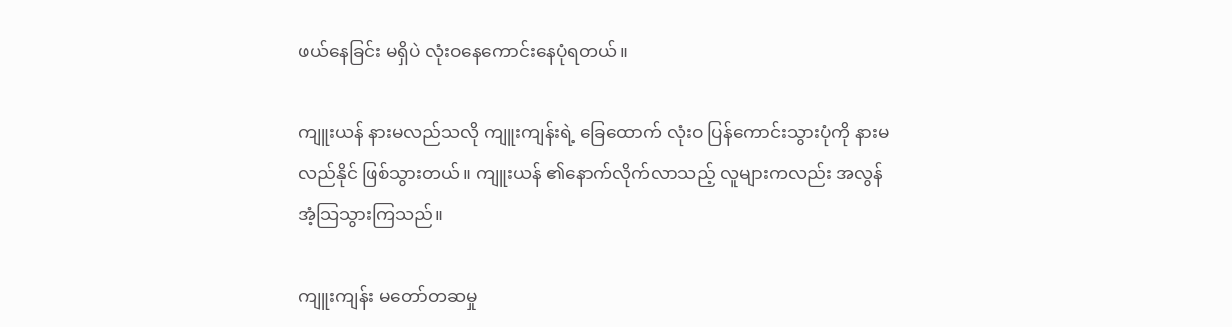ဖယ်နေခြင်း မရှိပဲ လုံးဝနေကောင်းနေပုံရတယ်။

ကျူးယန် နားမလည်သလို ကျူးကျန်းရဲ့ ခြေထောက် လုံးဝ ပြန်ကောင်းသွားပုံကို နားမလည်နိုင် ဖြစ်သွားတယ်။ ကျူးယန် ၏နောက်လိုက်လာသည့် လူများကလည်း အလွန်အံ့သြသွားကြသည်။

ကျူးကျန်း မတော်တဆမှု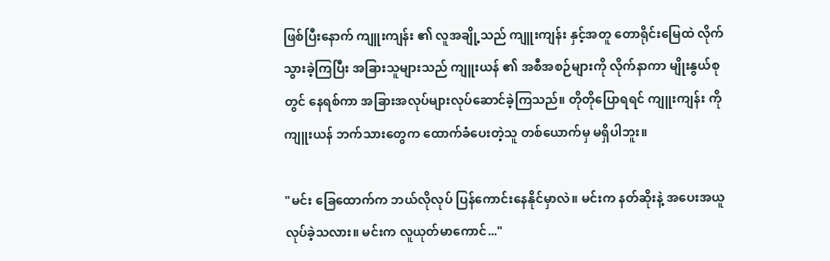ဖြစ်ပြီးနောက် ကျူးကျန်း ၏ လူအချို့သည် ကျူးကျန်း နှင့်အတူ တောရိုင်းမြေထဲ လိုက်သွားခဲ့ကြပြီး အခြားသူများသည် ကျူးယန် ၏ အစီအစဉ်များကို လိုက်နာကာ မျိုးနွယ်စုတွင် နေရစ်ကာ အခြားအလုပ်များလုပ်ဆောင်ခဲ့ကြသည်။ တိုတိုပြောရရင် ကျူးကျန်း ကို ကျူးယန် ဘက်သားတွေက ထောက်ခံပေးတဲ့သူ တစ်ယောက်မှ မရှိပါဘူး။

"မင်း ခြေထောက်က ဘယ်လိုလုပ် ပြန်ကောင်းနေနိုင်မှာလဲ။ မင်းက နတ်ဆိုးနဲ့ အပေးအယူ လုပ်ခဲ့သလား။ မင်းက လူယုတ်မာကောင်..."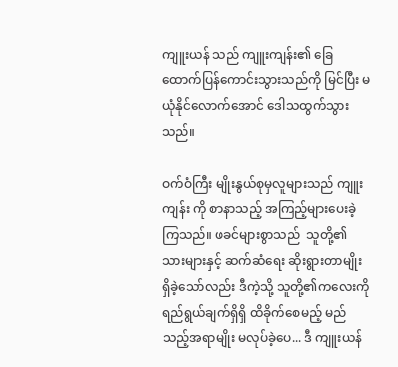ကျူးယန် သည် ကျူးကျန်း၏ ခြေထောက်ပြန်ကောင်းသွားသည်ကို မြင်ပြီး မယုံနိုင်လောက်အောင် ဒေါသထွက်သွားသည်။

ဝက်ဝံကြီး မျိုးနွယ်စုမှလူများသည် ကျူးကျန်း ကို စာနာသည့် အကြည့်များပေးခဲ့ကြသည်။ ဖခင်များစွာသည်  သူတို့၏ သားများနှင့် ဆက်ဆံရေး ဆိုးရွားတာမျိုး ရှိခဲ့သော်လည်း ဒီကဲ့သို့ သူတို့၏ကလေးကို ရည်ရွယ်ချက်ရှိရှိ ထိခိုက်စေမည့် မည်သည့်အရာမျိုး မလုပ်ခဲ့ပေ... ဒီ ကျူးယန်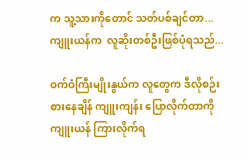က သူ့သားကိုတောင် သတ်ပစ်ချင်တာ... ကျူးယန်က  လူဆိုးတစ်ဦးဖြစ်ပုံရသည်...

ဝက်ဝံကြီးမျိုးနွယ်က လူတွေက ဒီလိုစဉ်းစားနေချိန် ကျူးကျန်း ပြောလိုက်တာကို ကျူးယန် ကြားလိုက်ရ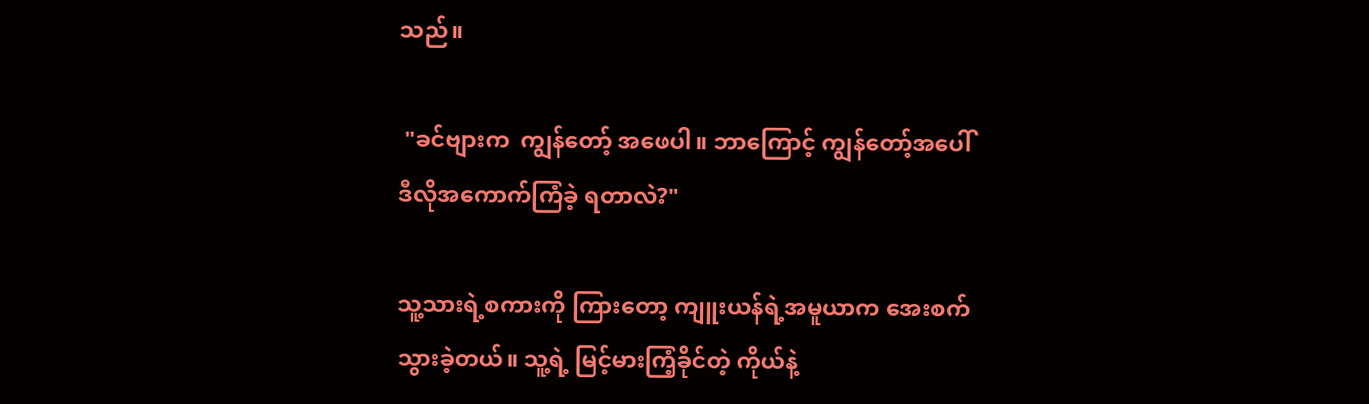သည်။

 "ခင်ဗျားက  ကျွန်တော့် အဖေပါ။ ဘာကြောင့် ကျွန်တော့်အပေါ် ဒီလိုအကောက်ကြံခဲ့ ရတာလဲ?"

သူ့သားရဲ့စကားကို ကြားတော့ ကျူးယန်ရဲ့အမူယာက အေးစက်သွားခဲ့တယ်။ သူ့ရဲ့ မြင့်မားကြံ့ခိုင်တဲ့ ကိုယ်နဲ့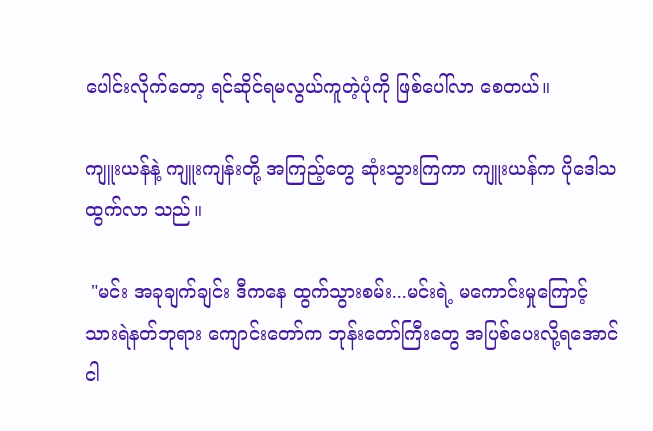ပေါင်းလိုက်တော့ ရင်ဆိုင်ရမလွယ်ကူတဲ့ပုံကို ဖြစ်ပေါ်လာ စေတယ်။

ကျူးယန်နဲ့ ကျူးကျန်းတို့ အကြည့်တွေ ဆုံးသွားကြကာ ကျူးယန်က ပိုဒေါသထွက်လာ သည်။

 "မင်း အခုချက်ချင်း ဒီကနေ ထွက်သွားစမ်း...မင်းရဲ့ မကောင်းမှုကြောင့် သားရဲနတ်ဘုရား ကျောင်းတော်က ဘုန်းတော်ကြီးတွေ အပြစ်ပေးလို့ရအောင် ငါ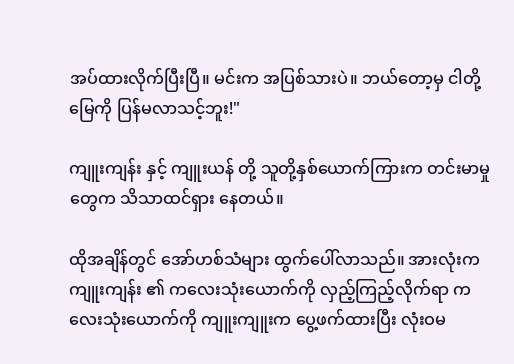အပ်ထားလိုက်ပြီးပြီ။ မင်းက အပြစ်သားပဲ။ ဘယ်တော့မှ ငါတို့ မြေကို ပြန်မလာသင့်ဘူး!"

ကျူးကျန်း နှင့် ကျူးယန် တို့ သူတို့နှစ်ယောက်ကြားက တင်းမာမှုတွေက သိသာထင်ရှား နေတယ်။

ထိုအချိန်တွင် အော်ဟစ်သံများ ထွက်ပေါ်လာသည်။ အားလုံးက ကျူးကျန်း ၏ ကလေးသုံးယောက်ကို လှည့်ကြည့်လိုက်ရာ ကလေးသုံးယောက်ကို ကျူးကျူးက ပွေ့ဖက်ထားပြီး လုံးဝမ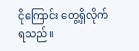ငိုကြောင်း တွေ့ရှိလိုက်ရသည်။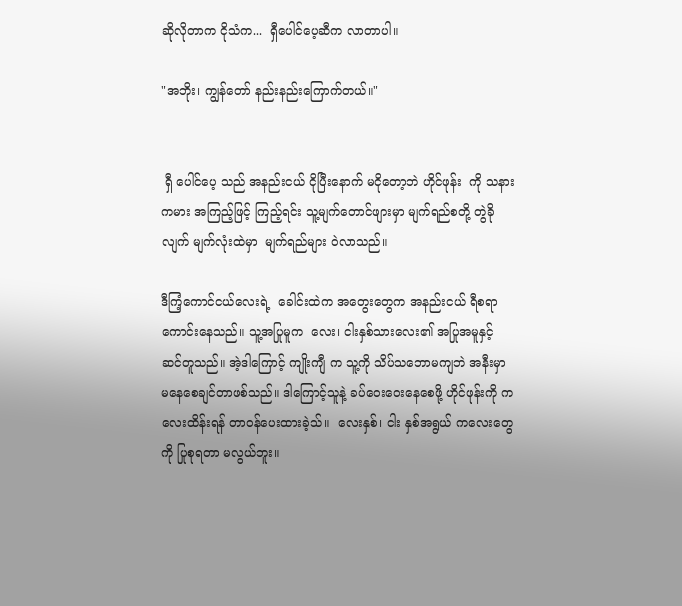ဆိုလိုတာက ငိုသံက...  ရှီပေါင်ပေ့ဆီက လာတာပါ။

"အဘိုး၊ ကျွန်တော် နည်းနည်းကြောက်တယ်။"


 ရှီ ပေါင်ပေ့ သည် အနည်းငယ် ငိုပြီးနောက် မငိုတော့ဘဲ ဟိုင်ဖုန်း  ကို သနားကမား အကြည့်ဖြင့် ကြည့်ရင်း သူ့မျက်တောင်ဖျားမှာ မျက်ရည်စတို့ တွဲခိုလျက် မျက်လုံးထဲမှာ  မျက်ရည်များ ဝဲလာသည်။

ဒီကြံ့ကောင်ငယ်လေးရဲ့  ခေါင်းထဲက အတွေးတွေက အနည်းငယ် ရီစရာကောင်းနေသည်။ သူ့အပြုမူက  လေး၊ ငါးနှစ်သားလေး၏ အပြုအမူနှင့် ဆင်တူသည်။ အဲ့ဒါကြောင့် ကျိုးကျီ က သူ့ကို သိပ်သဘောမကျဘဲ အနီးမှာ မနေစေချင်တာဖစ်သည်။ ဒါကြောင့်သူနဲ့ ခပ်ဝေးဝေးနေစေဖို့ ဟိုင်ဖုန်းကို ကလေးထိန်းရန် တာဝန်ပေးထားခဲ့သ်။  လေးနှစ်၊ ငါး နှစ်အရွယ် ကလေးတွေကို ပြုစုရတာ မလွယ်ဘူး။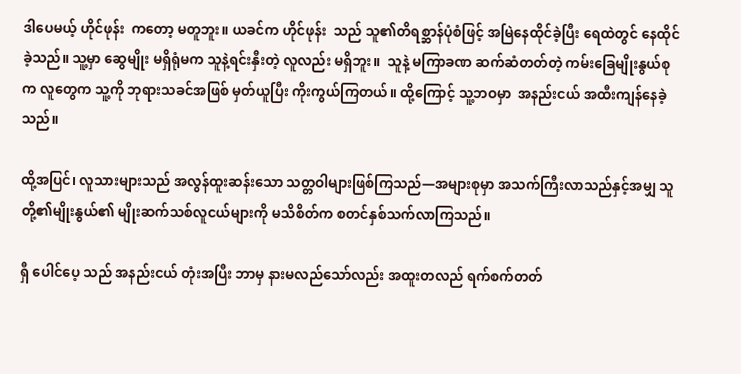ဒါပေမယ့် ဟိုင်ဖုန်း  ကတော့ မတူဘူး။ ယခင်က ဟိုင်ဖုန်း  သည် သူ၏တိရစ္ဆာန်ပုံစံဖြင့် အမြဲနေထိုင်ခဲ့ပြီး ရေထဲတွင် နေထိုင်ခဲ့သည်။ သူ့မှာ ဆွေမျိုး မရှိရုံမက သူနဲ့ရင်းနှီးတဲ့ လူလည်း မရှိဘူး။  သူနဲ့ မကြာခဏ ဆက်ဆံတတ်တဲ့ ကမ်းခြေမျိုးနွယ်စုက လူတွေက သူ့ကို ဘုရားသခင်အဖြစ် မှတ်ယူပြီး ကိုးကွယ်ကြတယ်။ ထို့ကြောင့် သူ့ဘဝမှာ  အနည်းငယ် အထီးကျန်နေခဲ့သည်။

ထို့အပြင်၊ လူသားများသည် အလွန်ထူးဆန်းသော သတ္တဝါများဖြစ်ကြသည်—အများစုမှာ အသက်ကြီးလာသည်နှင့်အမျှ သူတို့၏မျိုးနွယ်၏ မျိုးဆက်သစ်လူငယ်များကို မသိစိတ်က စတင်နှစ်သက်လာကြသည်။

ရှီ ပေါင်ပေ့ သည် အနည်းငယ် တုံးအပြီး ဘာမှ နားမလည်သော်လည်း အထူးတလည် ရက်စက်တတ်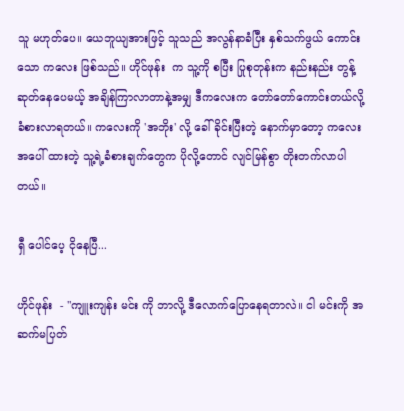သူ မဟုတ်ပေ။ ယေဘူယျအားဖြင့် သူသည် အလွန်နာခံပြီး နှစ်သက်ဖွယ် ကောင်းသော ကလေး ဖြစ်သည်။ ဟိုင်ဖုန်း  က သူ့ကို စပြီး ပြုစုတုန်းက နည်းနည်း တွန့်ဆုတ်နေပေမယ့် အချိန်ကြာလာတာနဲ့အမျှ ဒီကလေးက တော်တော်ကောင်းတယ်လို့ ခံစားလာရတယ်။ ကလေးကို 'အဘိုး' လို့ ခေါ်ခိုင်းပြီးတဲ့ နောက်မှာတော့ ကလေးအပေါ် ထားတဲ့ သူ့ရဲ့ခံစားချက်တွေက ပိုလို့တောင် လျင်မြန်စွာ တိုးတက်လာပါတယ်။

ရှီ ပေါင်ပေ့ ငိုနေပြီ...

ဟိုင်ဖုန်း  - "ကျူးကျန်း မင်း ကို ဘာလို့ ဒီလောက်ပြောနေရတာလဲ။ ငါ မင်းကို အဆက်မပြတ်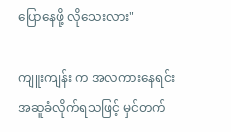ပြောနေဖို့ လိုသေးလား"

ကျူးကျန်း က အလကားနေရင်း အဆူခံလိုက်ရသဖြင့် မှင်တက်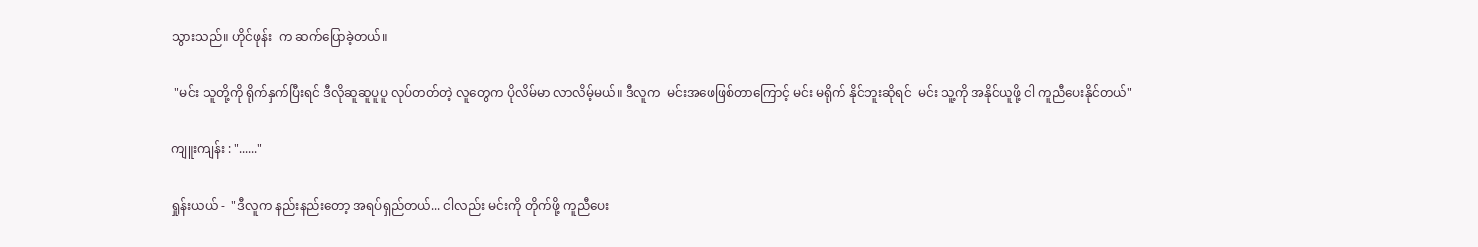သွားသည်။ ဟိုင်ဖုန်း  က ဆက်ပြောခဲ့တယ်။

 "မင်း သူတို့ကို ရိုက်နှက်ပြီးရင် ဒီလိုဆူဆူပူပူ လုပ်တတ်တဲ့ လူတွေက ပိုလိမ်မာ လာလိမ့်မယ်။ ဒီလူက  မင်းအဖေဖြစ်တာကြောင့် မင်း မရိုက် နိုင်ဘူးဆိုရင်  မင်း သူ့ကို အနိုင်ယူဖို့ ငါ ကူညီပေးနိုင်တယ်"

ကျူးကျန်း : "......"

ရှုန်းယယ် -  "ဒီလူက နည်းနည်းတော့ အရပ်ရှည်တယ်... ငါလည်း မင်းကို တိုက်ဖို့ ကူညီပေး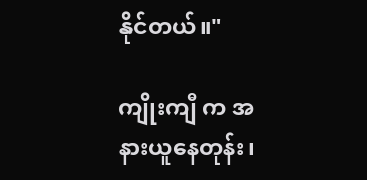နိုင်တယ်။"

ကျိုးကျီ က အနားယူနေတုန်း၊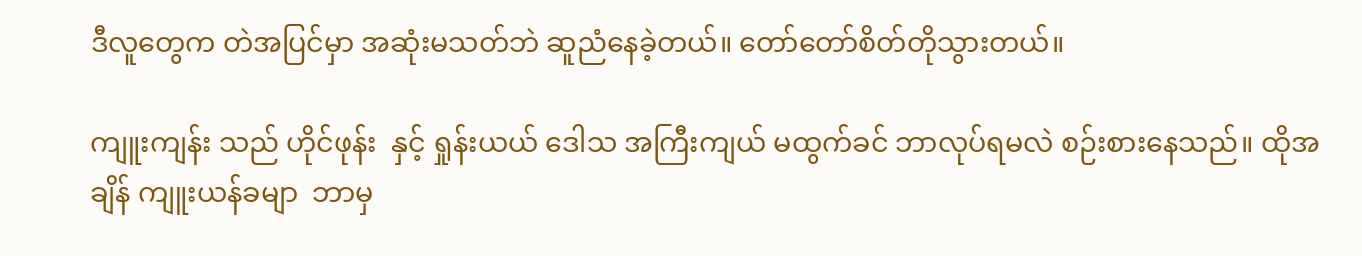ဒီလူတွေက တဲအပြင်မှာ အဆုံးမသတ်ဘဲ ဆူညံနေခဲ့တယ်။ တော်တော်စိတ်တိုသွားတယ်။

ကျူးကျန်း သည် ဟိုင်ဖုန်း  နှင့် ရှုန်းယယ် ဒေါသ အကြီးကျယ် မထွက်ခင် ဘာလုပ်ရမလဲ စဉ်းစားနေသည်။ ထိုအချိန် ကျူးယန်ခမျာ  ဘာမှ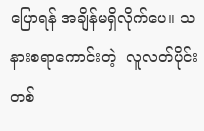ပြောရန် အချိန်မရှိလိုက်ပေ။ သနားစရာကောင်းတဲ့  လူလတ်ပိုင်းတစ်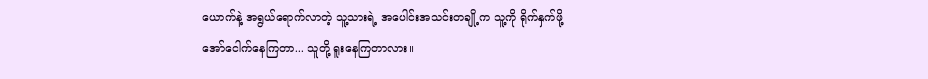ယောက်နဲ့ အရွယ်ရောက်လာတဲ့ သူ့သားရဲ့ အပေါင်းအသင်းတချို့က သူ့ကို ရိုက်နှက်ဖို့ အော်ငေါက်နေကြတာ... သူတို့ ရူးနေကြတာလား။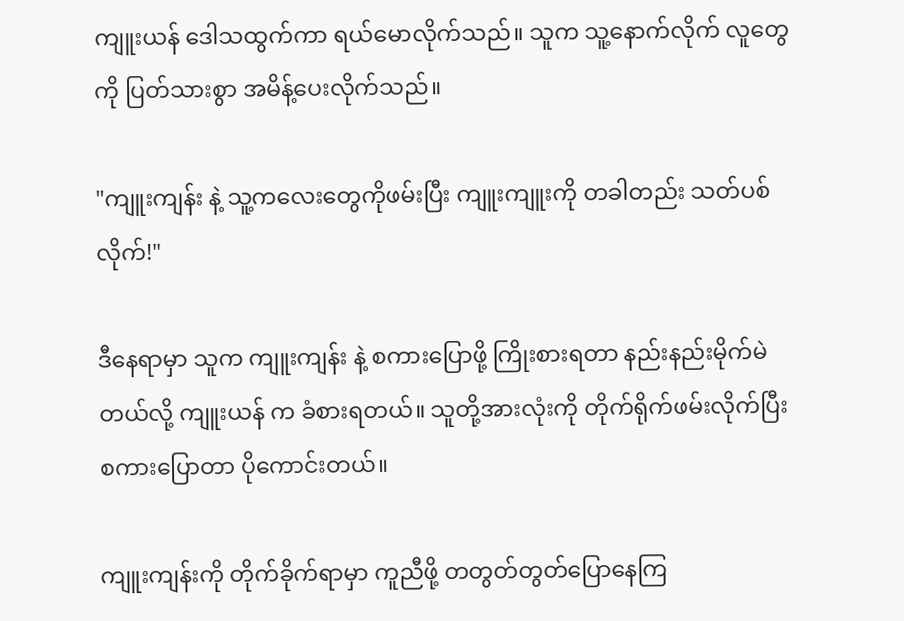ကျူးယန် ဒေါသထွက်ကာ ရယ်မောလိုက်သည်။ သူက သူ့နောက်လိုက် လူတွေကို ပြတ်သားစွာ အမိန့်ပေးလိုက်သည်။

"ကျူးကျန်း နဲ့ သူ့ကလေးတွေကိုဖမ်းပြီး ကျူးကျူးကို တခါတည်း သတ်ပစ်လိုက်!"

ဒီနေရာမှာ သူက ကျူးကျန်း နဲ့ စကားပြောဖို့ ကြိုးစားရတာ နည်းနည်းမိုက်မဲတယ်လို့ ကျူးယန် က ခံစားရတယ်။ သူတို့အားလုံးကို တိုက်ရိုက်ဖမ်းလိုက်ပြီး စကားပြောတာ ပိုကောင်းတယ်။

ကျူးကျန်းကို တိုက်ခိုက်ရာမှာ ကူညီဖို့ တတွတ်တွတ်ပြောနေကြ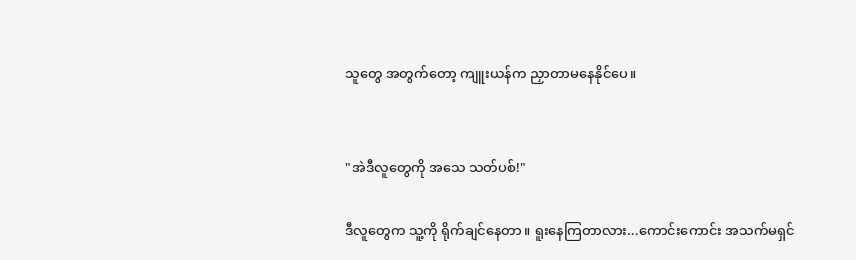သူတွေ အတွက်တော့ ကျူးယန်က ညှာတာမနေနိုင်ပေ။


"အဲဒီလူတွေကို အသေ သတ်ပစ်!"

ဒီလူတွေက သူ့ကို ရိုက်ချင်နေတာ။ ရူးနေကြတာလား...ကောင်းကောင်း အသက်မရှင်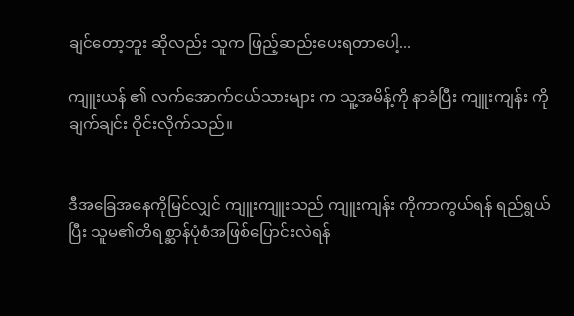ချင်တော့ဘူး ဆိုလည်း သူက ဖြည့်ဆည်းပေးရတာပေါ့...

ကျူးယန် ၏ လက်အောက်ငယ်သားများ က သူ့အမိန့်ကို နာခံပြီး ကျူးကျန်း ကို ချက်ချင်း ဝိုင်းလိုက်သည်။


ဒီအခြေအနေကိုမြင်လျှင် ကျူးကျူးသည် ကျူးကျန်း ကိုကာကွယ်ရန် ရည်ရွယ်ပြီး သူမ၏တိရစ္ဆာန်ပုံစံအဖြစ်ပြောင်းလဲရန်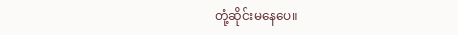တုံ့ဆိုင်းမနေပေ။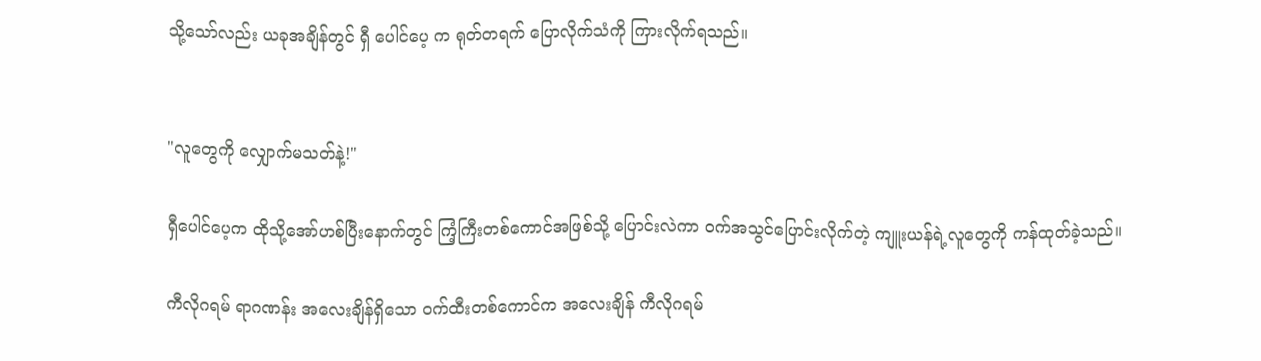သို့သော်လည်း ယခုအချိန်တွင် ရှီ ပေါင်ပေ့ က ရုတ်တရက် ပြောလိုက်သံကို ကြားလိုက်ရသည်။


"လူတွေကို လျှောက်မသတ်နဲ့!"

ရှီပေါင်ပေ့က ထိုသို့အော်ဟစ်ပြီးနောက်တွင် ကြံ့ကြီးတစ်ကောင်အဖြစ်သို့ ပြောင်းလဲကာ ဝက်အသွင်ပြောင်းလိုက်တဲ့ ကျူးယန်ရဲ့လူတွေကို ကန်ထုတ်ခဲ့သည်။

ကီလိုဂရမ် ရာဂဏန်း အလေးချိန်ရှိသော ဝက်ထီးတစ်ကောင်က အလေးချိန် ကီလိုဂရမ်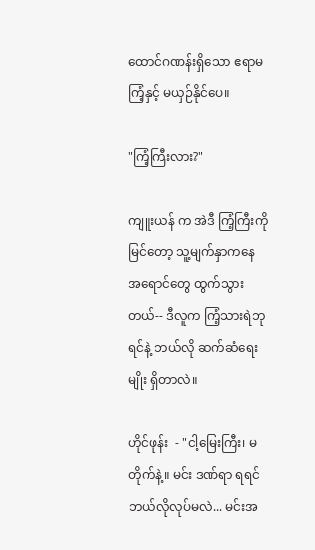ထောင်ဂဏန်းရှိသော ဧရာမကြံ့နှင့် မယှဉ်နိုင်ပေ။

"ကြံ့ကြီးလား?"

ကျူးယန် က အဲဒီ ကြံ့ကြီးကို မြင်တော့ သူ့မျက်နှာကနေ အရောင်တွေ ထွက်သွားတယ်-- ဒီလူက ကြံ့သားရဲဘုရင်နဲ့ ဘယ်လို ဆက်ဆံရေးမျိုး ရှိတာလဲ။

ဟိုင်ဖုန်း  - "ငါ့မြေးကြီး၊ မတိုက်နဲ့။ မင်း ဒဏ်ရာ ရရင် ဘယ်လိုလုပ်မလဲ... မင်းအ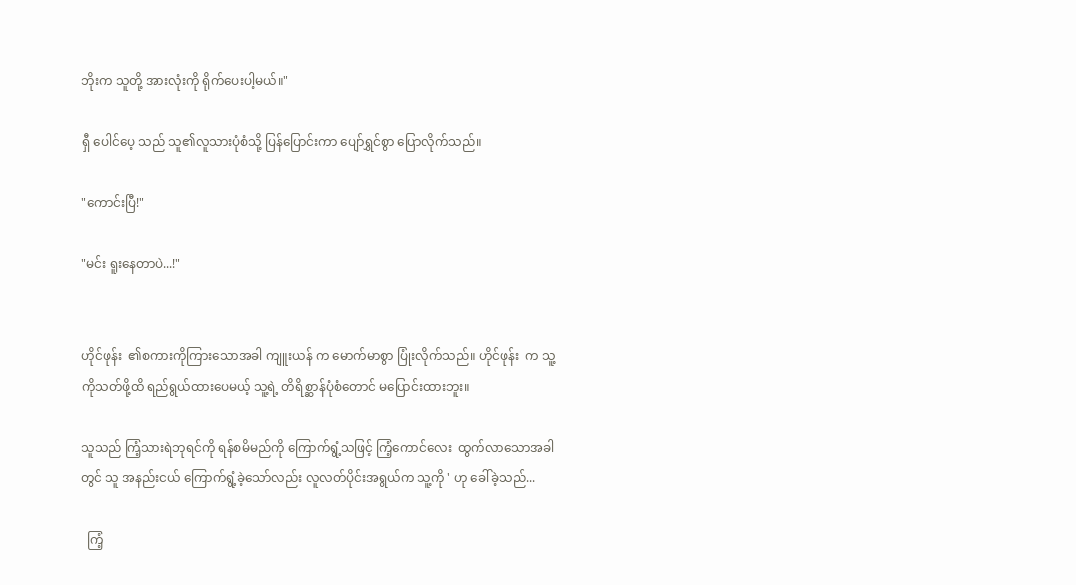ဘိုးက သူတို့ အားလုံးကို ရိုက်ပေးပါ့မယ်။"

ရှီ ပေါင်ပေ့ သည် သူ၏လူသားပုံစံသို့ ပြန်ပြောင်းကာ ပျော်ရွှင်စွာ ပြောလိုက်သည်။

"ကောင်းပြီ!"

"မင်း ရူးနေတာပဲ...!"


ဟိုင်ဖုန်း  ၏စကားကိုကြားသောအခါ ကျူးယန် က မောက်မာစွာ ပြုံးလိုက်သည်။ ဟိုင်ဖုန်း  က သူ့ကိုသတ်ဖို့ထိ ရည်ရွယ်ထားပေမယ့် သူ့ရဲ့ တိရိစ္ဆာန်ပုံစံတောင် မပြောင်းထားဘူး။

သူသည် ကြံ့သားရဲဘုရင်ကို ရန်စမိမည်ကို ကြောက်ရွံ့သဖြင့် ကြံ့ကောင်လေး  ထွက်လာသောအခါတွင် သူ အနည်းငယ် ကြောက်ရွံ့ခဲ့သော်လည်း လူလတ်ပိုင်းအရွယ်က သူ့ကို ' ဟု ခေါ်ခဲ့သည်...

  ကြံ့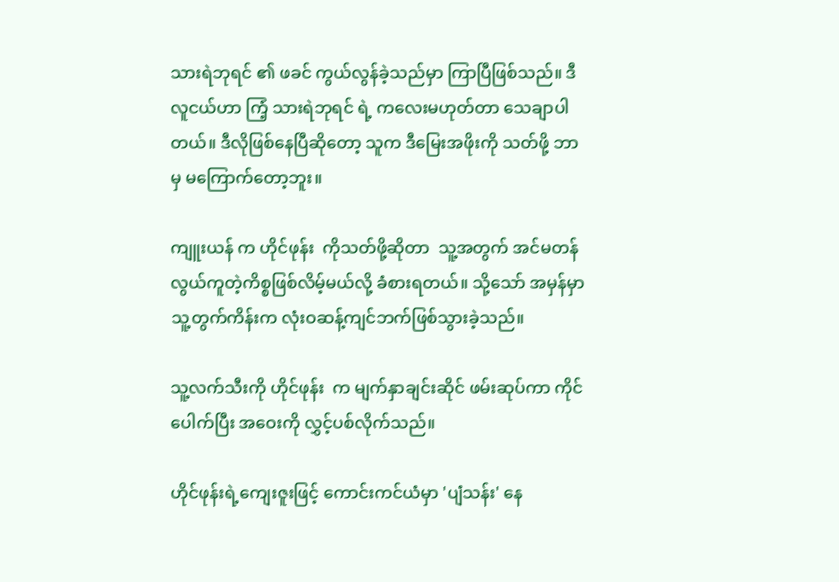သားရဲဘုရင် ၏ ဖခင် ကွယ်လွန်ခဲ့သည်မှာ ကြာပြီဖြစ်သည်။ ဒီလူငယ်ဟာ ကြံ့ သားရဲဘုရင် ရဲ့ ကလေးမဟုတ်တာ သေချာပါတယ်။ ဒီလိုဖြစ်နေပြီဆိုတော့ သူက ဒီမြေးအဖိုးကို သတ်ဖို့ ဘာမှ မကြောက်တော့ဘူး။

ကျူးယန် က ဟိုင်ဖုန်း  ကိုသတ်ဖို့ဆိုတာ  သူ့အတွက် အင်မတန် လွယ်ကူတဲ့ကိစ္စဖြစ်လိမ့်မယ်လို့ ခံစားရတယ်။ သို့သော် အမှန်မှာ သူ့တွက်ကိန်းက လုံးဝဆန့်ကျင်ဘက်ဖြစ်သွားခဲ့သည်။

သူ့လက်သီးကို ဟိုင်ဖုန်း  က မျက်နှာချင်းဆိုင် ဖမ်းဆုပ်ကာ ကိုင်ပေါက်ပြီး အဝေးကို လွှင့်ပစ်လိုက်သည်။

ဟိုင်ဖုန်းရဲ့ကျေးဇူးဖြင့် ကောင်းကင်ယံမှာ 'ပျံသန်း' နေ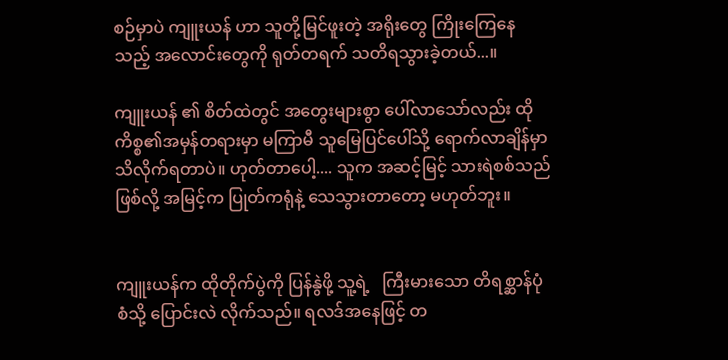စဉ်မှာပဲ ကျူးယန် ဟာ သူတို့မြင်ဖူးတဲ့ အရိုးတွေ ကြိုးကြေနေသည့် အလောင်းတွေကို ရုတ်တရက် သတိရသွားခဲ့တယ်...။

ကျူးယန် ၏ စိတ်ထဲတွင် အတွေးများစွာ ပေါ်လာသော်လည်း ထိုကိစ္စ၏အမှန်တရားမှာ မကြာမီ သူမြေပြင်ပေါ်သို့ ရောက်လာချိန်မှာ သိလိုက်ရတာပဲ။ ဟုတ်တာပေါ့.... သူက အဆင့်မြင့် သားရဲစစ်သည်ဖြစ်လို့ အမြင့်က ပြုတ်ကရုံနဲ့ သေသွားတာတော့ မဟုတ်ဘူး။


ကျူးယန်က ထိုတိုက်ပွဲကို ပြန်နွဲဖို့ သူ့ရဲ့   ကြီးမားသော တိရစ္ဆာန်ပုံစံသို့ ပြောင်းလဲ လိုက်သည်။ ရလဒ်အနေဖြင့် တ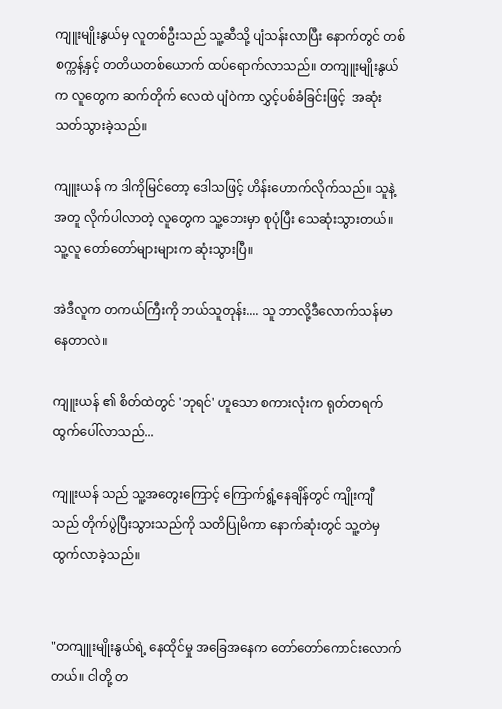ကျူးမျိုးနွယ်မှ လူတစ်ဦးသည် သူ့ဆီသို့ ပျံသန်းလာပြီး နောက်တွင် တစ်စက္ကန့်နှင့် တတိယတစ်ယောက် ထပ်ရောက်လာသည်။ တကျူးမျိုးနွယ်က လူတွေက ဆက်တိုက် လေထဲ ပျံဝဲကာ လွှင့်ပစ်ခံခြင်းဖြင့်  အဆုံးသတ်သွားခဲ့သည်။

ကျူးယန် က ဒါကိုမြင်တော့ ဒေါသဖြင့် ဟိန်းဟောက်လိုက်သည်။ သူနဲ့အတူ လိုက်ပါလာတဲ့ လူတွေက သူ့ဘေးမှာ စုပုံပြီး သေဆုံးသွားတယ်။ သူ့လူ တော်တော်များများက ဆုံးသွားပြီ။

အဲဒီလူက တကယ်ကြီးကို ဘယ်သူတုန်း.... သူ ဘာလို့ဒီလောက်သန်မာနေတာလဲ။

ကျူးယန် ၏ စိတ်ထဲတွင် 'ဘုရင်' ဟူသော စကားလုံးက ရုတ်တရက် ထွက်ပေါ်လာသည်...

ကျူးယန် သည် သူ့အတွေးကြောင့် ကြောက်ရွံ့နေချိန်တွင် ကျိုးကျီ သည် တိုက်ပွဲပြီးသွားသည်ကို သတိပြုမိကာ နောက်ဆုံးတွင် သူ့တဲမှ ထွက်လာခဲ့သည်။


"တကျူးမျိုးနွယ်ရဲ့ နေထိုင်မှု အခြေအနေက တော်တော်ကောင်းလောက်တယ်။ ငါတို့ တ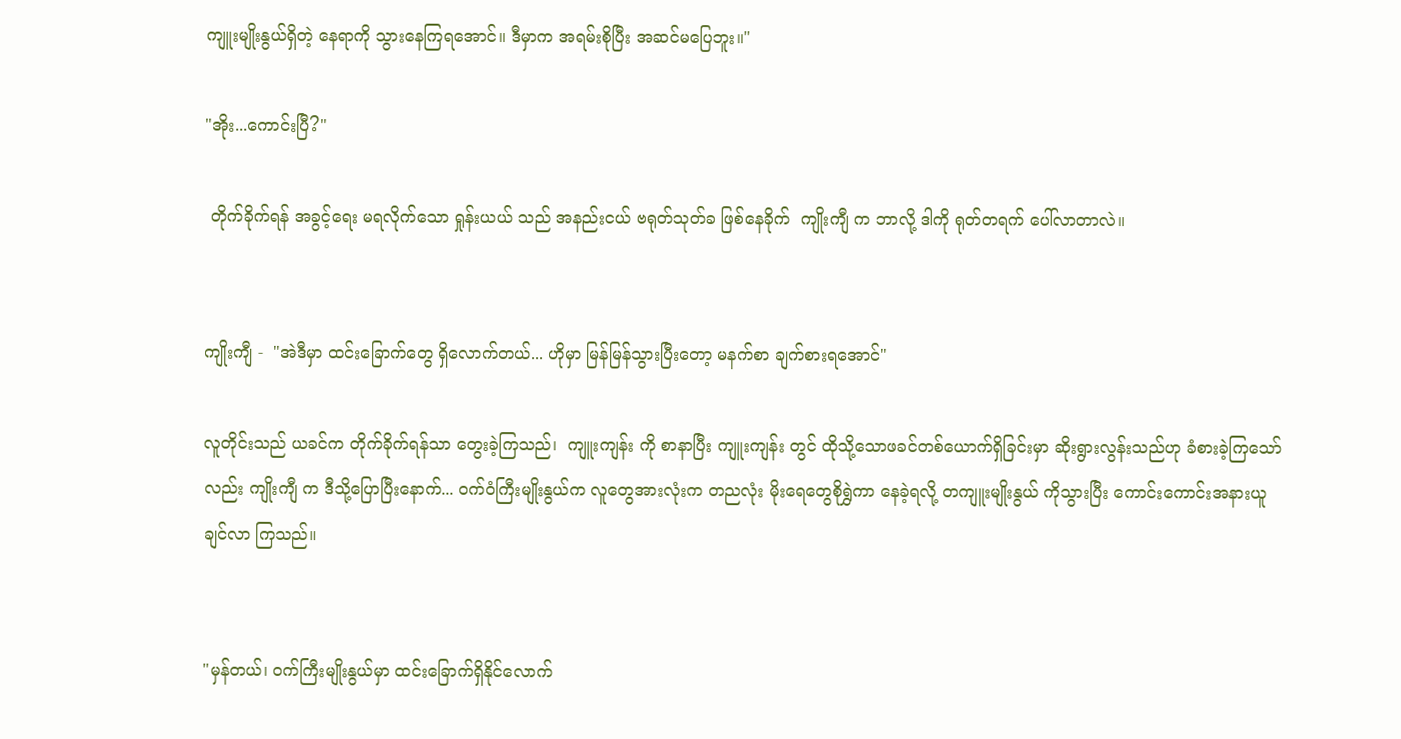ကျူးမျိုးနွယ်ရှိတဲ့ နေရာကို သွားနေကြရအောင်။ ဒီမှာက အရမ်းစိုပြီး အဆင်မပြေဘူး။"

"အိုး...ကောင်းပြီ?"

 တိုက်ခိုက်ရန် အခွင့်ရေး မရလိုက်သော ရှုန်းယယ် သည် အနည်းငယ် ဗရုတ်သုတ်ခ ဖြစ်နေခိုက်  ကျိုးကျီ က ဘာလို့ ဒါကို ရုတ်တရက် ပေါ်လာတာလဲ။


ကျိုးကျီ -  "အဲဒီမှာ ထင်းခြောက်တွေ ရှိလောက်တယ်... ဟိုမှာ မြန်မြန်သွားပြီးတော့ မနက်စာ ချက်စားရအောင်"

လူတိုင်းသည် ယခင်က တိုက်ခိုက်ရန်သာ တွေးခဲ့ကြသည်၊  ကျူးကျန်း ကို စာနာပြီး ကျူးကျန်း တွင် ထိုသို့သောဖခင်တစ်ယောက်ရှိခြင်းမှာ ဆိုးရွားလွန်းသည်ဟု ခံစားခဲ့ကြသော်လည်း ကျိုးကျီ က ဒီသို့ပြောပြီးနောက်... ဝက်ဝံကြီးမျိုးနွယ်က လူတွေအားလုံးက တညလုံး မိုးရေတွေစိုရွှဲကာ နေခဲ့ရလို့ တကျူးမျိုးနွယ် ကိုသွားပြီး ကောင်းကောင်းအနားယူချင်လာ ကြသည်။


"မှန်တယ်၊ ဝက်ကြီးမျိုးနွယ်မှာ ထင်းခြောက်ရှိနိုင်လောက်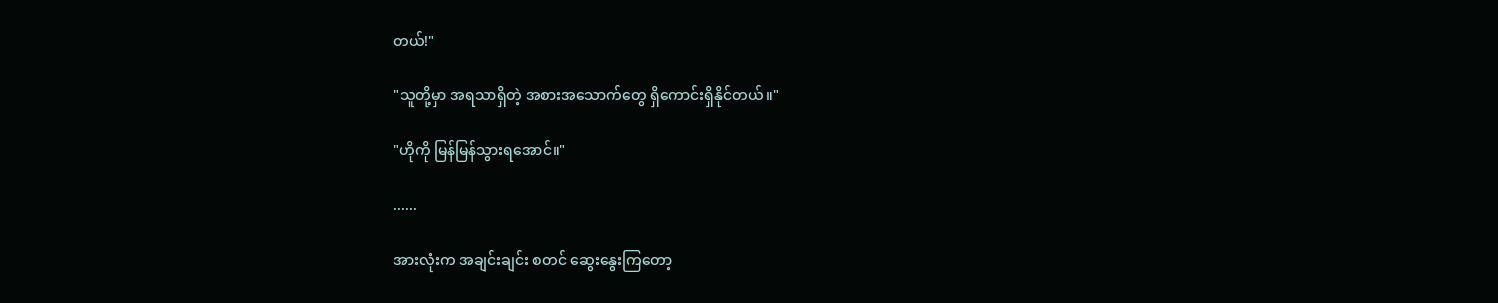တယ်!"

"သူတို့မှာ အရသာရှိတဲ့ အစားအသောက်တွေ ရှိကောင်းရှိနိုင်တယ်။"

"ဟိုကို မြန်မြန်သွားရအောင်။"

......

အားလုံးက အချင်းချင်း စတင် ဆွေးနွေးကြတော့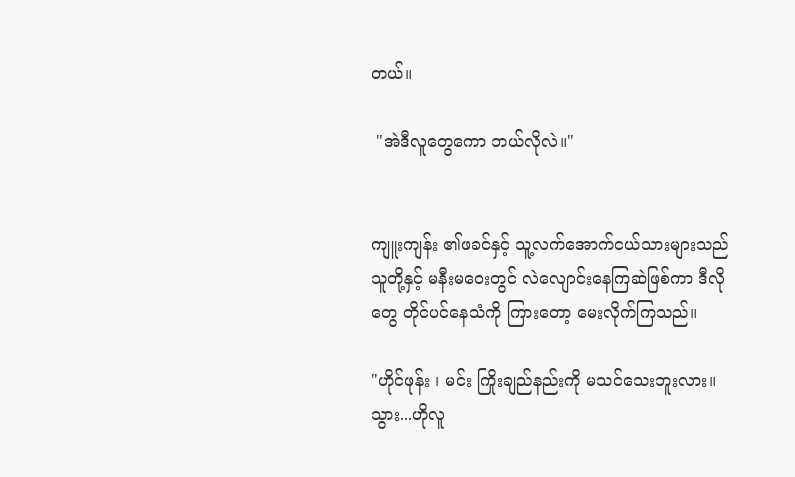တယ်။

 "အဲဒီလူတွေကော ဘယ်လိုလဲ။"


ကျူးကျန်း ၏ဖခင်နှင့် သူ့လက်အောက်ငယ်သားများသည် သူတို့နှင့် မနီးမဝေးတွင် လဲလျောင်းနေကြဆဲဖြစ်ကာ ဒီလိုတွေ တိုင်ပင်နေသံကို ကြားတော့ မေးလိုက်ကြသည်။

"ဟိုင်ဖုန်း ၊ မင်း ကြိုးချည်နည်းကို မသင်သေးဘူးလား။ သွား...ဟိုလူ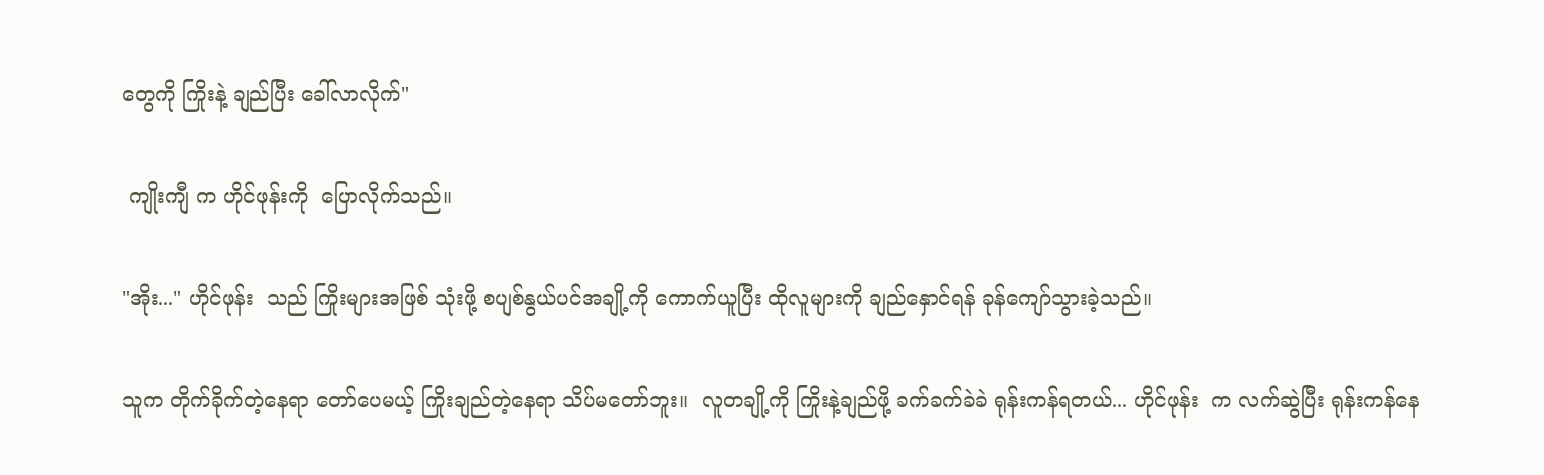တွေကို ကြိုးနဲ့ ချည်ပြီး ခေါ်လာလိုက်"

 ကျိုးကျီ က ဟိုင်ဖုန်းကို  ပြောလိုက်သည်။

"အိုး..." ဟိုင်ဖုန်း  သည် ကြိုးများအဖြစ် သုံးဖို့ စပျစ်နွယ်ပင်အချို့ကို ကောက်ယူပြီး ထိုလူများကို ချည်နှောင်ရန် ခုန်ကျော်သွားခဲ့သည်။

သူက တိုက်ခိုက်တဲ့နေရာ တော်ပေမယ့် ကြိုးချည်တဲ့နေရာ သိပ်မတော်ဘူး။  လူတချို့ကို ကြိုးနဲ့ချည်ဖို့ ခက်ခက်ခဲခဲ ရုန်းကန်ရတယ်... ဟိုင်ဖုန်း  က လက်ဆွဲပြီး ရုန်းကန်နေ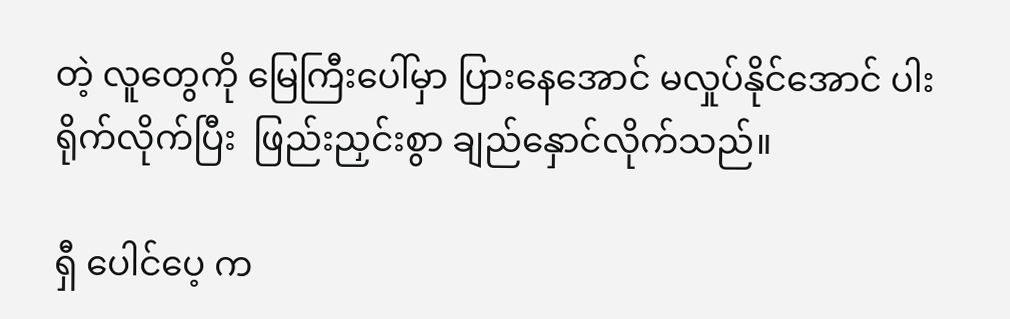တဲ့ လူတွေကို မြေကြီးပေါ်မှာ ပြားနေအောင် မလှုပ်နိုင်အောင် ပါးရိုက်လိုက်ပြီး  ဖြည်းညှင်းစွာ ချည်နှောင်လိုက်သည်။

ရှီ ပေါင်ပေ့ က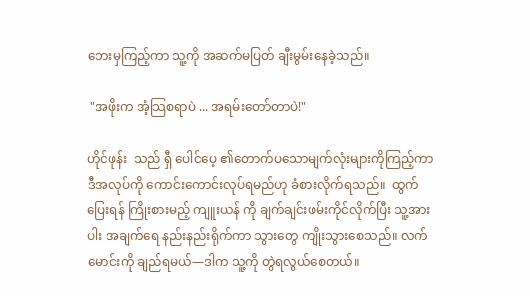ဘေးမှကြည့်ကာ သူ့ကို အဆက်မပြတ် ချီးမွမ်းနေခဲ့သည်။

 "အဖိုးက အံ့သြစရာပဲ ... အရမ်းတော်တာပဲ!"

ဟိုင်ဖုန်း  သည် ရှီ ပေါင်ပေ့ ၏တောက်ပသောမျက်လုံးများကိုကြည့်ကာ ဒီအလုပ်ကို ကောင်းကောင်းလုပ်ရမည်ဟု ခံစားလိုက်ရသည်။  ထွက်ပြေးရန် ကြိုးစားမည့် ကျူးယန် ကို ချက်ချင်းဖမ်းကိုင်လိုက်ပြီး သူ့အား ပါး အချက်ရေ နည်းနည်းရိုက်ကာ သွားတွေ ကျိုးသွားစေသည်။ လက်မောင်းကို ချည်ရမယ်—ဒါက သူ့ကို တွဲရလွယ်စေတယ်။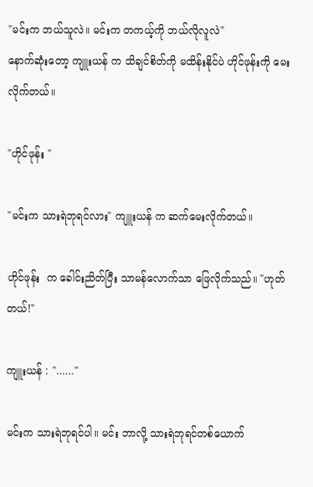"မင်းက ဘယ်သူလဲ။ မင်းက တကယ့်ကို ဘယ်လိုလူလဲ"
နောက်ဆုံးတော့ ကျူးယန် က သိချင်စိတ်ကို မထိန်းနိုင်ပဲ ဟိုင်ဖုန်းကို မေးလိုက်တယ်။

"ဟိုင်ဖုန်း "

"မင်းက သားရဲဘုရင်လား" ကျူးယန် က ဆက်မေးလိုက်တယ်။

ဟိုင်ဖုန်း  က ခေါင်းညိတ်ပြီး သာမန်လောက်သာ ဖြေလိုက်သည်။ "ဟုတ်တယ်!"

ကျူးယန် : "......"

မင်းက သားရဲဘုရင်ပါ။ မင်း ဘာလို့ သားရဲဘုရင်တစ်ယောက်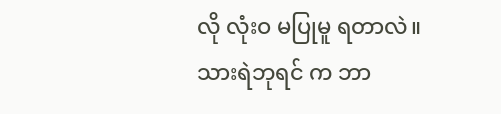လို လုံးဝ မပြုမူ ရတာလဲ။ သားရဲဘုရင် က ဘာ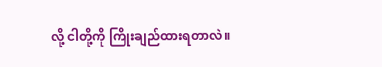လို့ ငါတို့ကို ကြိုးချည်ထားရတာလဲ။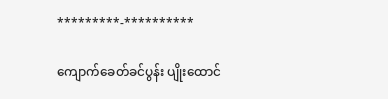*********-**********

ကျောက်ခေတ်ခင်ပွန်း ပျိုးထောင်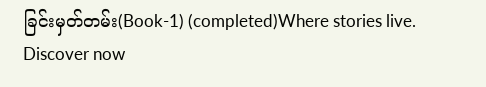ခြင်းမှတ်တမ်း(Book-1) (completed)Where stories live. Discover now